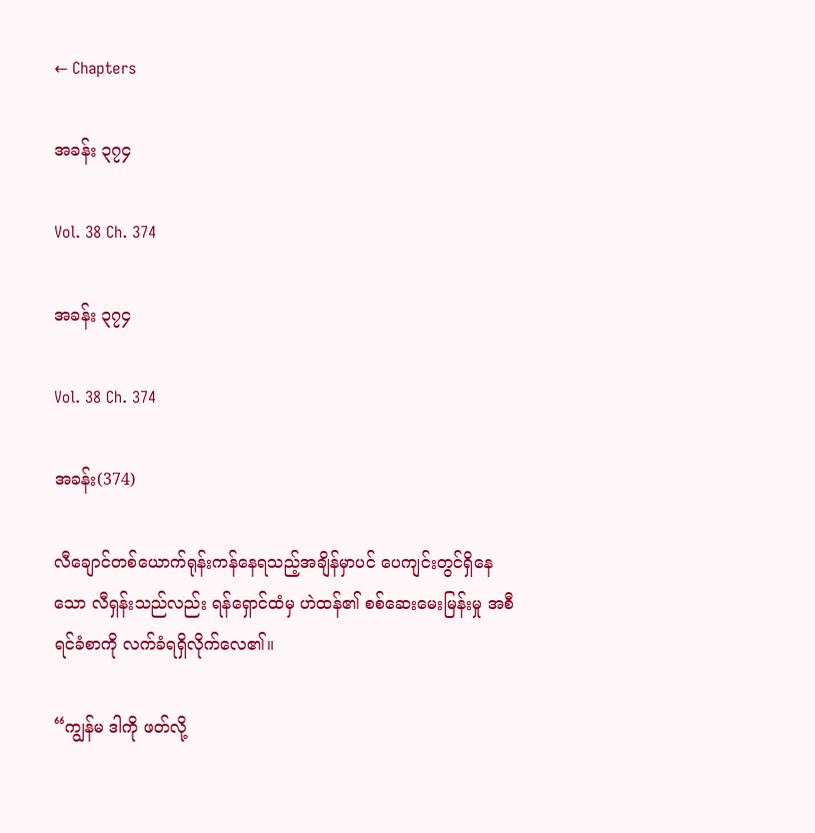← Chapters

အခန်း ၃၇၄

Vol. 38 Ch. 374

အခန်း ၃၇၄

Vol. 38 Ch. 374

အခန်း(374)

လီချောင်တစ်ယောက်ရုန်းကန်နေရသည့်အချိန်မှာပင် ပေကျင်းတွင်ရှိနေသော လီရှန်းသည်လည်း ရန်ရှောင်ထံမှ ဟဲထန်၏ စစ်ဆေးမေးမြန်းမှု အစီရင်ခံစာကို လက်ခံရရှိလိုက်လေ၏။

“ကျွန်မ ဒါကို ဖတ်လို့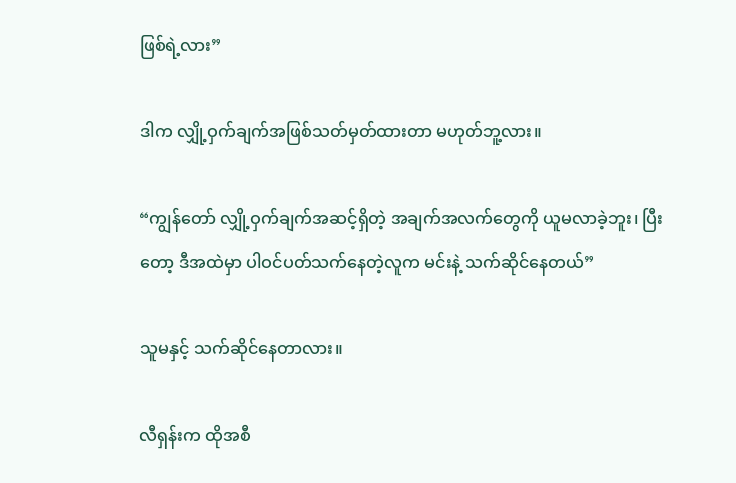ဖြစ်ရဲ့လား”

ဒါက လျှို့ဝှက်ချက်အဖြစ်သတ်မှတ်ထားတာ မဟုတ်ဘူ့လား။

“ကျွန်တော် လျှို့ဝှက်ချက်အဆင့်ရှိတဲ့ အချက်အလက်တွေကို ယူမလာခဲ့ဘူး၊ ပြီးတော့ ဒီအထဲမှာ ပါဝင်ပတ်သက်နေတဲ့လူက မင်းနဲ့ သက်ဆိုင်နေတယ်”

သူမနှင့် သက်ဆိုင်နေတာလား။

လီရှန်းက ထိုအစီ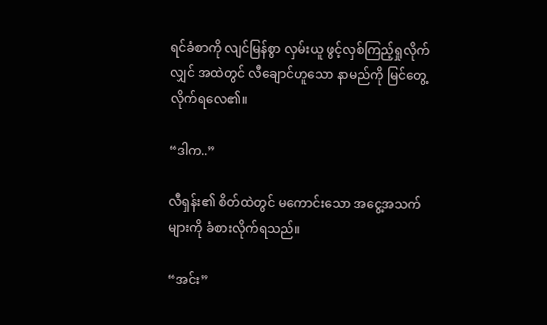ရင်ခံစာကို လျင်မြန်စွာ လှမ်းယူ ဖွင့်လှစ်ကြည့်ရှုလိုက်လျှင် အထဲတွင် လီချောင်ဟူသော နာမည်ကို မြင်တွေ့လိုက်ရလေ၏။

“ဒါက..”

လီရှန်း၏ စိတ်ထဲတွင် မကောင်းသော အငွေ့အသက်များကို ခံစားလိုက်ရသည်။

“အင်း”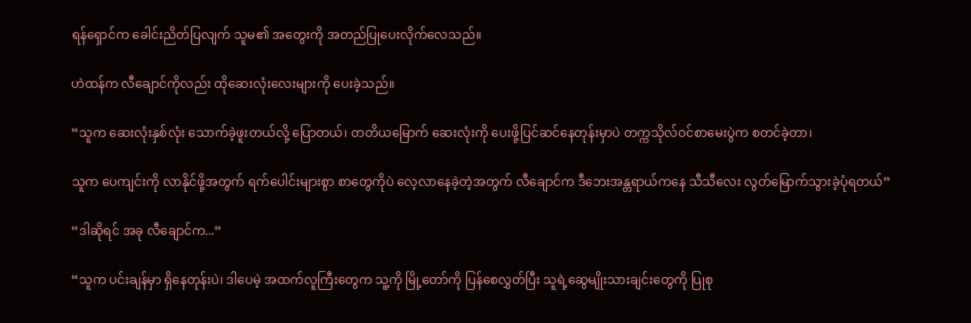ရန်ရှောင်က ခေါင်းညိတ်ပြလျက် သူမ၏ အတွေးကို အတည်ပြုပေးလိုက်လေသည်။

ဟဲထန်က လီချောင်ကိုလည်း ထိုဆေးလုံးလေးများကို ပေးခဲ့သည်။

“သူက ဆေးလုံးနှစ်လုံး သောက်ခဲ့ဖူးတယ်လို့ ပြောတယ်၊ တတိယမြောက် ဆေးလုံးကို ပေးဖို့ပြင်ဆင်နေတုန်းမှာပဲ တက္ကသိုလ်ဝင်စာမေးပွဲက စတင်ခဲ့တာ၊

သူက ပေကျင်းကို လာနိုင်ဖို့အတွက် ရက်ပေါင်းများစွာ စာတွေကိုပဲ လေ့လာနေခဲ့တဲ့အတွက် လီချောင်က ဒီဘေးအန္တရာယ်ကနေ သီသီလေး လွတ်မြောက်သွားခဲ့ပုံရတယ်”

“ဒါဆိုရင် အခု လီချောင်က...”

“သူက ပင်းချန်မှာ ရှိနေတုန်းပဲ၊ ဒါပေမဲ့ အထက်လူကြီးတွေက သူ့ကို မြို့တော်ကို ပြန်စေလွှတ်ပြီး သူရဲ့ဆွေမျိုးသားချင်းတွေကို ပြုစု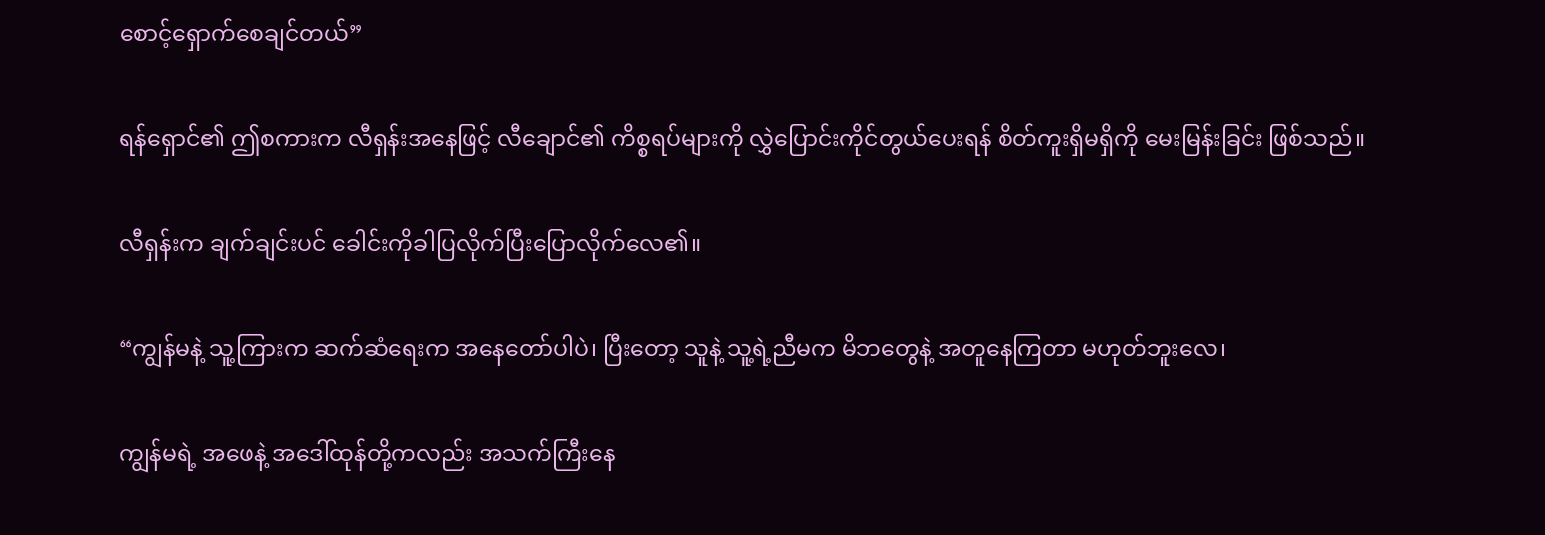စောင့်ရှောက်စေချင်တယ်”

ရန်ရှောင်၏ ဤစကားက လီရှန်းအနေဖြင့် လီချောင်၏ ကိစ္စရပ်များကို လွှဲပြောင်းကိုင်တွယ်ပေးရန် စိတ်ကူးရှိမရှိကို မေးမြန်းခြင်း ဖြစ်သည်။

လီရှန်းက ချက်ချင်းပင် ခေါင်းကိုခါပြလိုက်ပြီးပြောလိုက်လေ၏။

“ကျွန်မနဲ့ သူ့ကြားက ဆက်ဆံရေးက အနေတော်ပါပဲ၊ ပြီးတော့ သူနဲ့ သူ့ရဲ့ညီမက မိဘတွေနဲ့ အတူနေကြတာ မဟုတ်ဘူးလေ၊

ကျွန်မရဲ့ အဖေနဲ့ အဒေါ်ထုန်တို့ကလည်း အသက်ကြီးနေ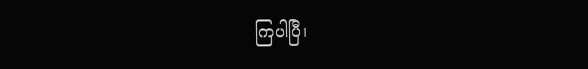ကြပါပြီ၊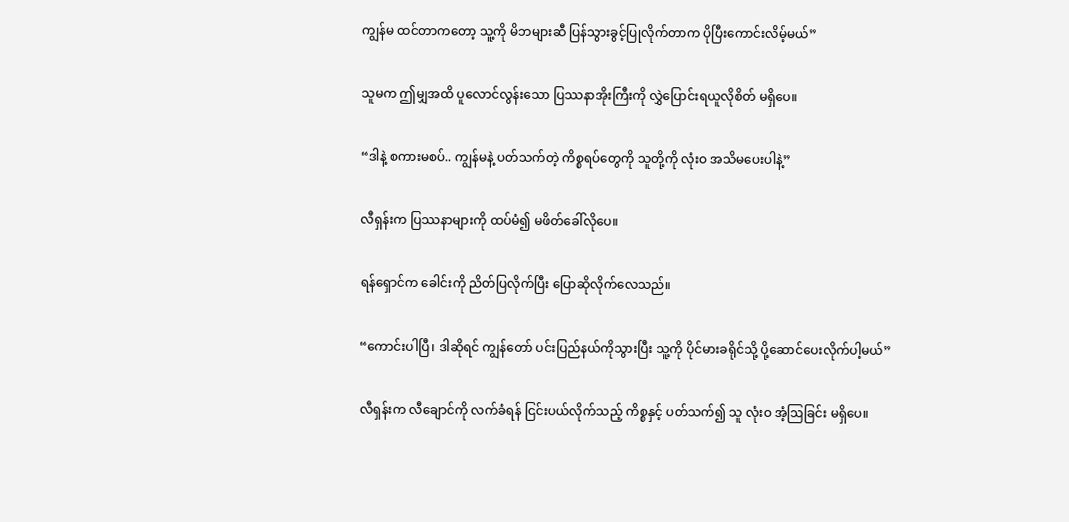ကျွန်မ ထင်တာကတော့ သူ့ကို မိဘများဆီ ပြန်သွားခွင့်ပြုလိုက်တာက ပိုပြီးကောင်းလိမ့်မယ်”

သူမက ဤမျှအထိ ပူလောင်လွန်းသော ပြဿနာအိုးကြီးကို လွှဲပြောင်းရယူလိုစိတ် မရှိပေ။

“ဒါနဲ့ စကားမစပ်.. ကျွန်မနဲ့ ပတ်သက်တဲ့ ကိစ္စရပ်တွေကို သူတို့ကို လုံးဝ အသိမပေးပါနဲ့”

လီရှန်းက ပြဿနာများကို ထပ်မံ၍ မဖိတ်ခေါ်လိုပေ။

ရန်ရှောင်က ခေါင်းကို ညိတ်ပြလိုက်ပြီး ပြောဆိုလိုက်လေသည်။

“ကောင်းပါပြီ၊ ဒါဆိုရင် ကျွန်တော် ပင်းပြည်နယ်ကိုသွားပြီး သူ့ကို ပိုင်မားခရိုင်သို့ ပို့ဆောင်ပေးလိုက်ပါ့မယ်”

လီရှန်းက လီချောင်ကို လက်ခံရန် ငြင်းပယ်လိုက်သည့် ကိစ္စနှင့် ပတ်သက်၍ သူ လုံးဝ အံ့ဩခြင်း မရှိပေ။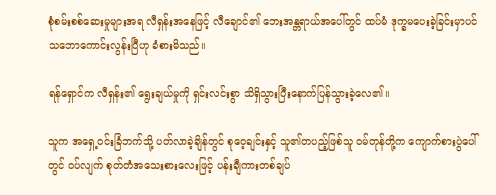စုံစမ်းစစ်ဆေးမှုများအရ လီရှန်းအနေဖြင့် လီချောင်၏ ဘေးအန္တရာယ်အပေါ်တွင် ထပ်မံ ဒုက္ခမပေးခဲ့ခြင်းမှာပင် သဘောကောင်းလွန်းပြီဟု ခံစားမိသည်။

ရန်ရှောင်က လီရှန်း၏ ရွေးချယ်မှုကို ရှင်းလင်းစွာ သိရှိသွားပြီးနောက်ပြန်သွားခဲ့လေ၏။

သူက အရှေ့ဝင်းခြံဘက်သို့ ပတ်လာခဲ့ချိန်တွင် စုဝေ့ချင်းနှင့် သူ၏တပည့်ဖြစ်သူ ဝမ်တုန်တို့က ကျောက်စားပွဲပေါ်တွင် ဝပ်လျက် စုတ်တံအသေးစားလေးဖြင့် ပန်းချီကားတစ်ချပ်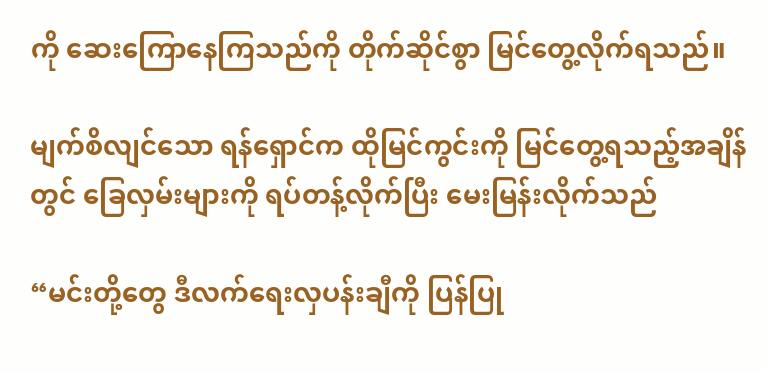ကို ဆေးကြောနေကြသည်ကို တိုက်ဆိုင်စွာ မြင်တွေ့လိုက်ရသည်။

မျက်စိလျင်သော ရန်ရှောင်က ထိုမြင်ကွင်းကို မြင်တွေ့ရသည့်အချိန်တွင် ခြေလှမ်းများကို ရပ်တန့်လိုက်ပြီး မေးမြန်းလိုက်သည်

“မင်းတို့တွေ ဒီလက်ရေးလှပန်းချီကို ပြန်ပြု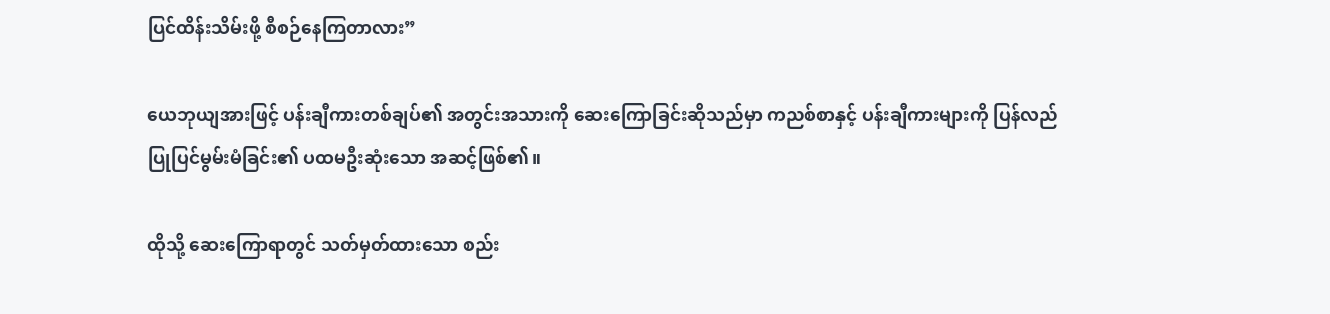ပြင်ထိန်းသိမ်းဖို့ စီစဉ်နေကြတာလား”

ယေဘုယျအားဖြင့် ပန်းချီကားတစ်ချပ်၏ အတွင်းအသားကို ဆေးကြောခြင်းဆိုသည်မှာ ကညစ်စာနှင့် ပန်းချီကားများကို ပြန်လည်ပြုပြင်မွမ်းမံခြင်း၏ ပထမဦးဆုံးသော အဆင့်ဖြစ်၏။

ထိုသို့ ဆေးကြောရာတွင် သတ်မှတ်ထားသော စည်း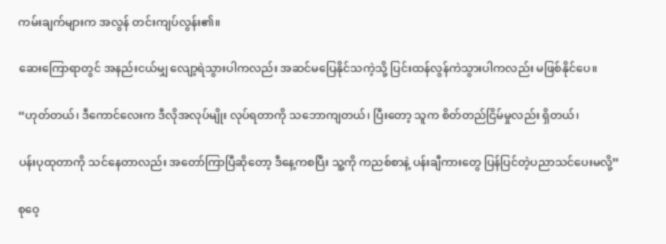ကမ်းချက်များက အလွန် တင်းကျပ်လွန်း၏။

ဆေးကြောရာတွင် အနည်းငယ်မျှ လျော့ရဲသွားပါကလည်း အဆင်မပြေနိုင်သကဲ့သို့ ပြင်းထန်လွန်ကဲသွားပါကလည်း မဖြစ်နိုင်ပေ။

“ဟုတ်တယ်၊ ဒီကောင်လေးက ဒီလိုအလုပ်မျိုး လုပ်ရတာကို သဘောကျတယ်၊ ပြီးတော့ သူက စိတ်တည်ငြိမ်မှုလည်း ရှိတယ်၊

ပန်းပုထုတာကို သင်နေတာလည်း အတော်ကြာပြီဆိုတော့ ဒီနေ့ကစပြီး သူ့ကို ကညစ်စာနဲ့ ပန်းချီကားတွေ ပြန်ပြင်တဲ့ပညာသင်ပေးမလို့”

စုဝေ့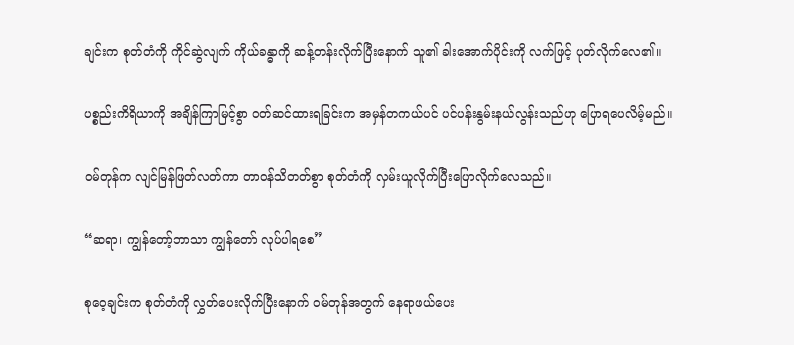ချင်းက စုတ်တံကို ကိုင်ဆွဲလျက် ကိုယ်ခန္ဓာကို ဆန့်တန်းလိုက်ပြီးနောက် သူ၏ ခါးအောက်ပိုင်းကို လက်ဖြင့် ပုတ်လိုက်လေ၏။

ပစ္စည်းကိရိယာကို အချိန်ကြာမြင့်စွာ ဝတ်ဆင်ထားရခြင်းက အမှန်တကယ်ပင် ပင်ပန်းနွမ်းနယ်လွန်းသည်ဟု ပြောရပေလိမ့်မည်။

ဝမ်တုန်က လျင်မြန်ဖြတ်လတ်ကာ တာဝန်သိတတ်စွာ စုတ်တံကို လှမ်းယူလိုက်ပြီးပြောလိုက်လေသည်။

“ဆရာ၊ ကျွန်တော့်ဘာသာ ကျွန်တော် လုပ်ပါရစေ”

စုဝေ့ချင်းက စုတ်တံကို လွှတ်ပေးလိုက်ပြီးနောက် ဝမ်တုန်အတွက် နေရာဖယ်ပေး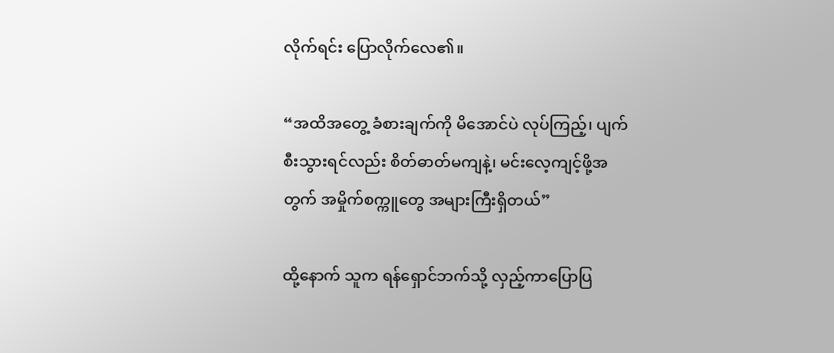လိုက်ရင်း ပြောလိုက်လေ၏။

“အထိအတွေ့ ခံစားချက်ကို မိအောင်ပဲ လုပ်ကြည့်၊ ပျက်စီးသွားရင်လည်း စိတ်ဓာတ်မကျနဲ့၊ မင်းလေ့ကျင့်ဖို့အတွက် အမှိုက်စက္ကူတွေ အများကြီးရှိတယ်”

ထို့နောက် သူက ရန်ရှောင်ဘက်သို့ လှည့်ကာပြောပြ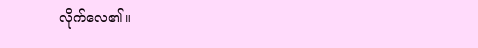လိုက်လေ၏။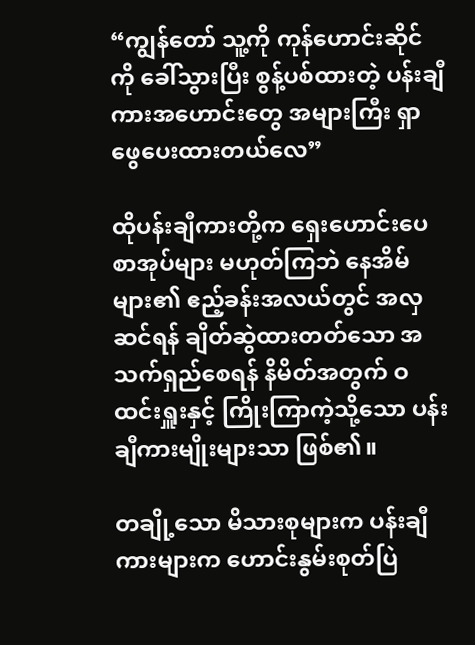“ကျွန်တော် သူ့ကို ကုန်ဟောင်းဆိုင်ကို ခေါ်သွားပြီး စွန့်ပစ်ထားတဲ့ ပန်းချီကားအဟောင်းတွေ အများကြီး ရှာဖွေပေးထားတယ်လေ”

ထိုပန်းချီကားတို့က ရှေးဟောင်းပေစာအုပ်များ မဟုတ်ကြဘဲ နေအိမ်များ၏ ဧည့်ခန်းအလယ်တွင် အလှဆင်ရန် ချိတ်ဆွဲထားတတ်သော အသက်ရှည်စေရန် နိမိတ်အတွက် ဝထင်းရှူးနှင့် ကြိုးကြာကဲ့သို့သော ပန်းချီကားမျိုးများသာ ဖြစ်၏။

တချို့သော မိသားစုများက ပန်းချီကားများက ဟောင်းနွမ်းစုတ်ပြဲ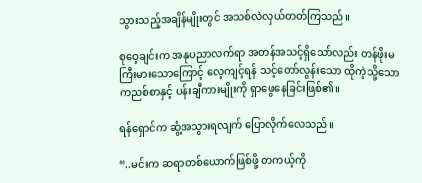သွားသည့်အချိန်မျိုးတွင် အသစ်လဲလှယ်တတ်ကြသည်။

စုဝေ့ချင်းက အနုပညာလက်ရာ အတန်အသင့်ရှိသော်လည်း တန်ဖိုးမကြီးမားသောကြောင့် လေ့ကျင့်ရန် သင့်တော်လွန်းသော ထိုကဲ့သို့သော ကညစ်စာနှင့် ပန်းချီကားမျိုးကို ရှာဖွေနေခြင်းဖြစ်၏။

ရန်ရှောင်က ဆွံ့အသွားရလျက် ပြောလိုက်လေသည်။

“..မင်းက ဆရာတစ်ယောက်ဖြစ်ဖို့ တကယ့်ကို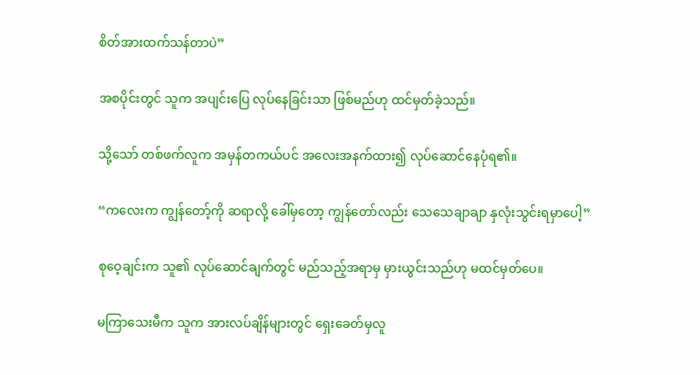စိတ်အားထက်သန်တာပဲ”

အစပိုင်းတွင် သူက အပျင်းပြေ လုပ်နေခြင်းသာ ဖြစ်မည်ဟု ထင်မှတ်ခဲ့သည်။

သို့သော် တစ်ဖက်လူက အမှန်တကယ်ပင် အလေးအနက်ထား၍ လုပ်ဆောင်နေပုံရ၏။

“ကလေးက ကျွန်တော့်ကို ဆရာလို့ ခေါ်မှတော့ ကျွန်တော်လည်း သေသေချာချာ နှလုံးသွင်းရမှာပေါ့”

စုဝေ့ချင်းက သူ၏ လုပ်ဆောင်ချက်တွင် မည်သည့်အရာမှ မှားယွင်းသည်ဟု မထင်မှတ်ပေ။

မကြာသေးမီက သူက အားလပ်ချိန်များတွင် ရှေးခေတ်မှလူ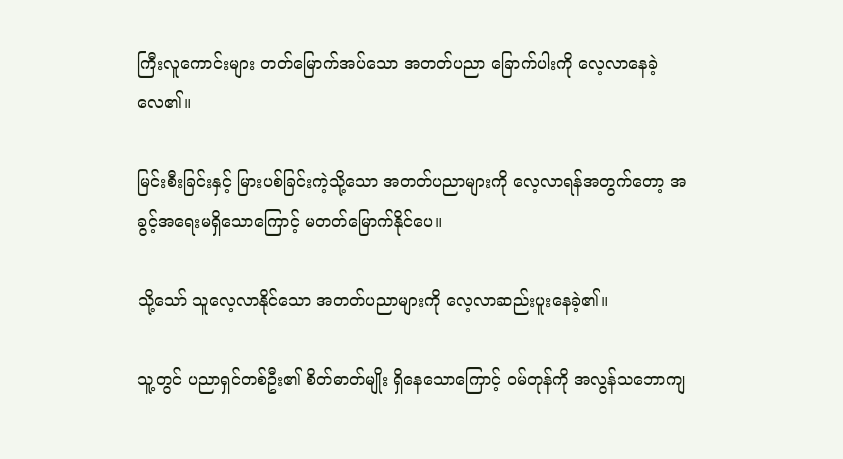ကြီးလူကောင်းများ တတ်မြောက်အပ်သော အတတ်ပညာ ခြောက်ပါးကို လေ့လာနေခဲ့လေ၏။

မြင်းစီးခြင်းနှင့် မြားပစ်ခြင်းကဲ့သို့သော အတတ်ပညာများကို လေ့လာရန်အတွက်တော့ အခွင့်အရေးမရှိသောကြောင့် မတတ်မြောက်နိုင်ပေ။

သို့သော် သူလေ့လာနိုင်သော အတတ်ပညာများကို လေ့လာဆည်းပူးနေခဲ့၏။

သူ့တွင် ပညာရှင်တစ်ဦး၏ စိတ်ဓာတ်မျိုး ရှိနေသောကြောင့် ဝမ်တုန်ကို အလွန်သဘောကျ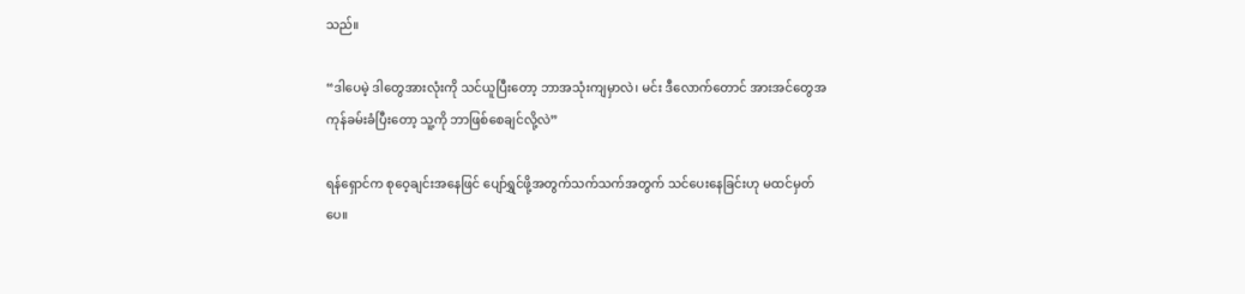သည်။

“ဒါပေမဲ့ ဒါတွေအားလုံးကို သင်ယူပြီးတော့ ဘာအသုံးကျမှာလဲ၊ မင်း ဒီလောက်တောင် အားအင်တွေအကုန်ခမ်းခံပြီးတော့ သူ့ကို ဘာဖြစ်စေချင်လို့လဲ”

ရန်ရှောင်က စုဝေ့ချင်းအနေဖြင် ပျော်ရွှင်ဖို့အတွက်သက်သက်အတွက် သင်ပေးနေခြင်းဟု မထင်မှတ်ပေ။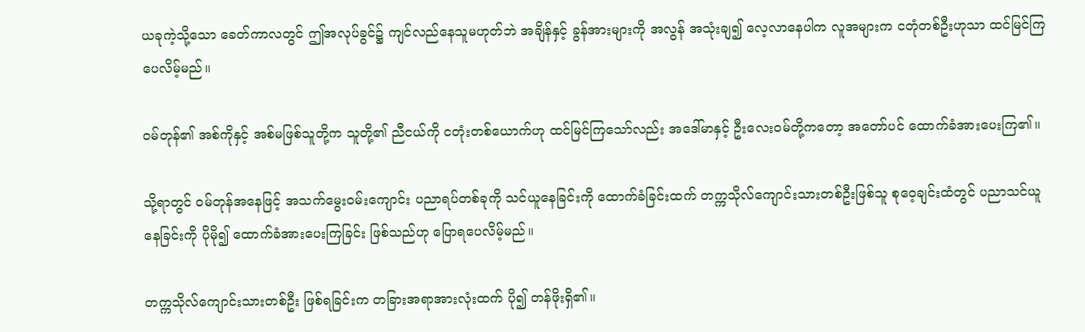ယခုကဲ့သို့သော ခေတ်ကာလတွင် ဤအလုပ်ခွင်၌ ကျင်လည်နေသူမဟုတ်ဘဲ အချိန်နှင့် ခွန်အားများကို အလွန် အသုံးချ၍ လေ့လာနေပါက လူအများက ငတုံတစ်ဦးဟုသာ ထင်မြင်ကြပေလိမ့်မည်။

ဝမ်တုန်၏ အစ်ကိုနှင့် အစ်မဖြစ်သူတို့က သူတို့၏ ညီငယ်ကို ငတုံးတစ်ယောက်ဟု ထင်မြင်ကြသော်လည်း အဒေါ်မာနှင့် ဦးလေးဝမ်တို့ကတော့ အတော်ပင် ထောက်ခံအားပေးကြ၏။

သို့ရာတွင် ဝမ်တုန်အနေဖြင့် အသက်မွေးဝမ်းကျောင်း ပညာရပ်တစ်ခုကို သင်ယူနေခြင်းကို ထောက်ခံခြင်းထက် တက္ကသိုလ်ကျောင်းသားတစ်ဦးဖြစ်သူ စုဝေ့ချင်းထံတွင် ပညာသင်ယူနေခြင်းကို ပိုမို၍ ထောက်ခံအားပေးကြခြင်း ဖြစ်သည်ဟု ပြောရပေလိမ့်မည်။

တက္ကသိုလ်ကျောင်းသားတစ်ဦး ဖြစ်ရခြင်းက တခြားအရာအားလုံးထက် ပို၍ တန်ဖိုးရှိ၏။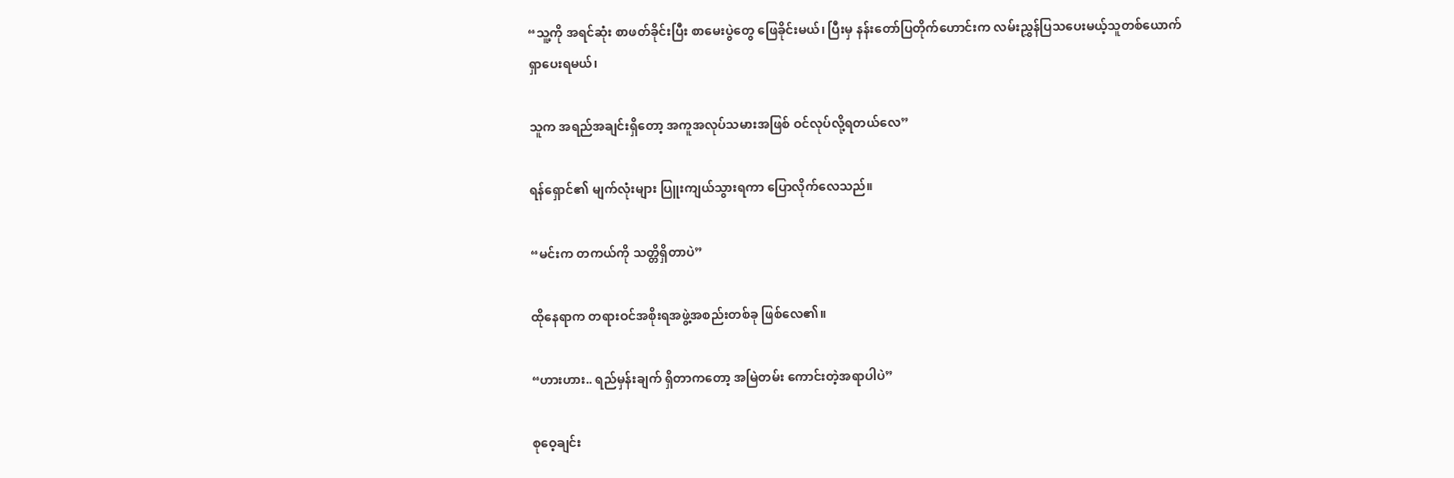“သူ့ကို အရင်ဆုံး စာဖတ်ခိုင်းပြီး စာမေးပွဲတွေ ဖြေခိုင်းမယ်၊ ပြီးမှ နန်းတော်ပြတိုက်ဟောင်းက လမ်းညွှန်ပြသပေးမယ့်သူတစ်ယောက် ရှာပေးရမယ်၊

သူက အရည်အချင်းရှိတော့ အကူအလုပ်သမားအဖြစ် ဝင်လုပ်လို့ရတယ်လေ”

ရန်ရှောင်၏ မျက်လုံးများ ပြူးကျယ်သွားရကာ ပြောလိုက်လေသည်။

“မင်းက တကယ်ကို သတ္တိရှိတာပဲ”

ထိုနေရာက တရားဝင်အစိုးရအဖွဲ့အစည်းတစ်ခု ဖြစ်လေ၏။

“ဟားဟား.. ရည်မှန်းချက် ရှိတာကတော့ အမြဲတမ်း ကောင်းတဲ့အရာပါပဲ”

စုဝေ့ချင်း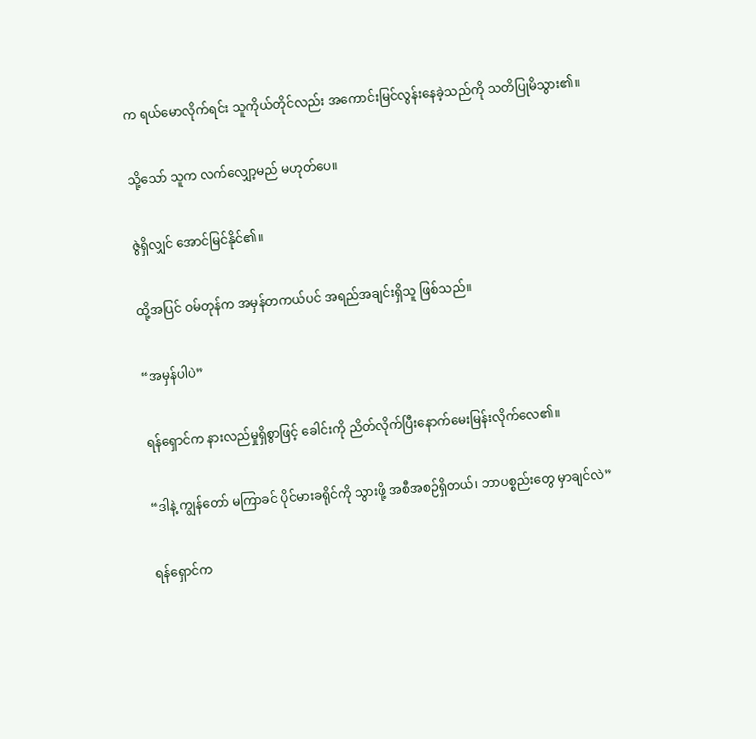က ရယ်မောလိုက်ရင်း သူကိုယ်တိုင်လည်း အကောင်းမြင်လွန်းနေခဲ့သည်ကို သတိပြုမိသွား၏။

သို့သော် သူက လက်လျှော့မည် မဟုတ်ပေ။

ဇွဲရှိလျှင် အောင်မြင်နိုင်၏။

ထို့အပြင် ဝမ်တုန်က အမှန်တကယ်ပင် အရည်အချင်းရှိသူ ဖြစ်သည်။

“အမှန်ပါပဲ”

ရန်ရှောင်က နားလည်မှုရှိစွာဖြင့် ခေါင်းကို ညိတ်လိုက်ပြီးနောက်မေးမြန်းလိုက်လေ၏။

“ဒါနဲ့ ကျွန်တော် မကြာခင် ပိုင်မားခရိုင်ကို သွားဖို့ အစီအစဉ်ရှိတယ်၊ ဘာပစ္စည်းတွေ မှာချင်လဲ”

ရန်ရှောင်က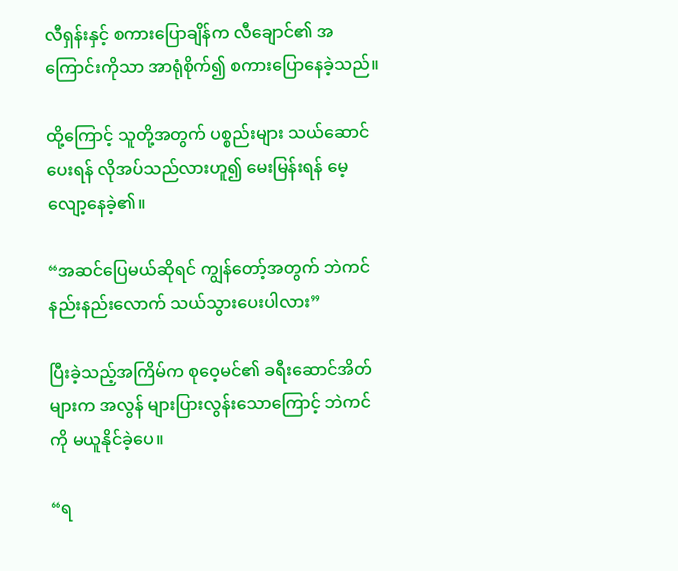လီရှန်းနှင့် စကားပြောချိန်က လီချောင်၏ အကြောင်းကိုသာ အာရုံစိုက်၍ စကားပြောနေခဲ့သည်။

ထို့ကြောင့် သူတို့အတွက် ပစ္စည်းများ သယ်ဆောင်ပေးရန် လိုအပ်သည်လားဟူ၍ မေးမြန်းရန် မေ့လျော့နေခဲ့၏။

“အဆင်ပြေမယ်ဆိုရင် ကျွန်တော့်အတွက် ဘဲကင်နည်းနည်းလောက် သယ်သွားပေးပါလား”

ပြီးခဲ့သည့်အကြိမ်က စုဝေ့မင်၏ ခရီးဆောင်အိတ်များက အလွန် များပြားလွန်းသောကြောင့် ဘဲကင်ကို မယူနိုင်ခဲ့ပေ။

“ရ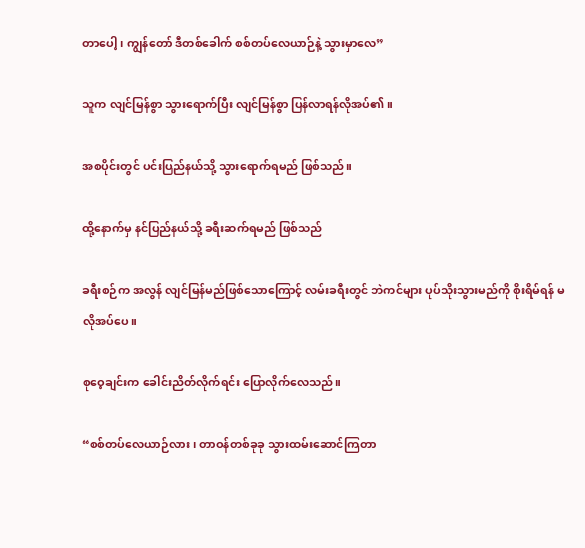တာပေါ့၊ ကျွန်တော် ဒီတစ်ခေါက် စစ်တပ်လေယာဉ်နဲ့ သွားမှာလေ”

သူက လျင်မြန်စွာ သွားရောက်ပြီး လျင်မြန်စွာ ပြန်လာရန်လိုအပ်၏။

အစပိုင်းတွင် ပင်းပြည်နယ်သို့ သွားရောက်ရမည် ဖြစ်သည်။

ထို့နောက်မှ နင်ပြည်နယ်သို့ ခရီးဆက်ရမည် ဖြစ်သည်

ခရီးစဉ်က အလွန် လျင်မြန်မည်ဖြစ်သောကြောင့် လမ်းခရီးတွင် ဘဲကင်များ ပုပ်သိုးသွားမည်ကို စိုးရိမ်ရန် မလိုအပ်ပေ။

စုဝေ့ချင်းက ခေါင်းညိတ်လိုက်ရင်း ပြောလိုက်လေသည်။

“စစ်တပ်လေယာဉ်လား၊ တာဝန်တစ်ခုခု သွားထမ်းဆောင်ကြတာ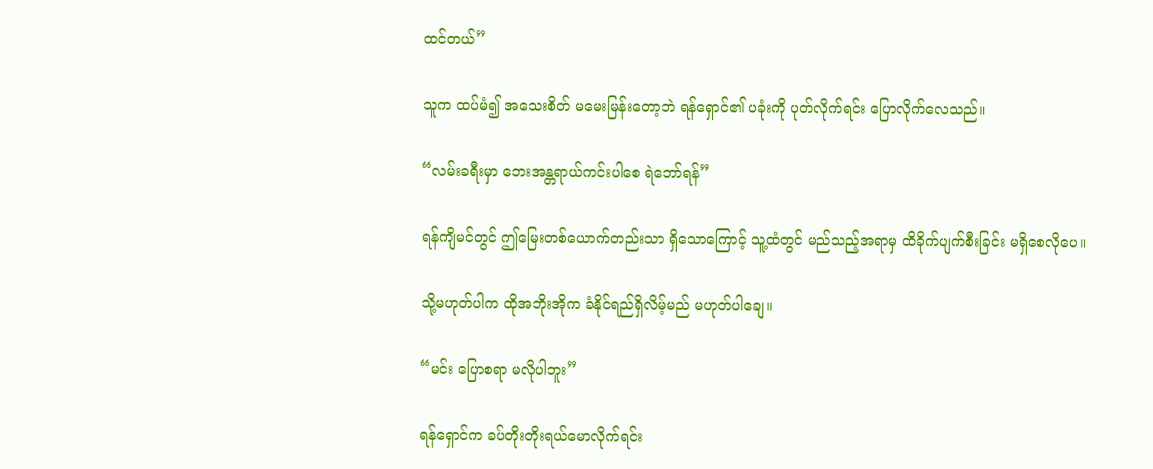ထင်တယ်”

သူက ထပ်မံ၍ အသေးစိတ် မမေးမြန်းတော့ဘဲ ရန်ရှောင်၏ ပခုံးကို ပုတ်လိုက်ရင်း ပြောလိုက်လေသည်။

“လမ်းခရီးမှာ ဘေးအန္တရာယ်ကင်းပါစေ ရဲဘော်ရန်”

ရန်ကျိမင်တွင် ဤမြေးတစ်ယောက်တည်းသာ ရှိသောကြောင့် သူ့ထံတွင် မည်သည့်အရာမှ ထိခိုက်ပျက်စီးခြင်း မရှိစေလိုပေ။

သို့မဟုတ်ပါက ထိုအဘိုးအိုက ခံနိုင်ရည်ရှိလိမ့်မည် မဟုတ်ပါချေ။

“မင်း ပြောစရာ မလိုပါဘူး”

ရန်ရှောင်က ခပ်တိုးတိုးရယ်မောလိုက်ရင်း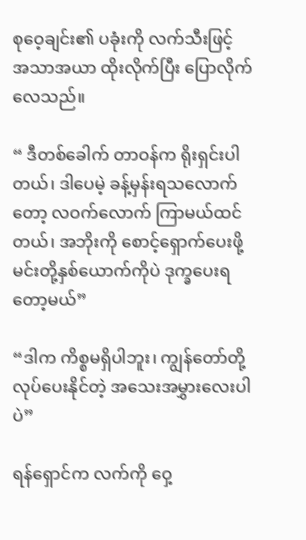စုဝေ့ချင်း၏ ပခုံးကို လက်သီးဖြင့် အသာအယာ ထိုးလိုက်ပြီး ပြောလိုက်လေသည်။

“ ဒီတစ်ခေါက် တာဝန်က ရိုးရှင်းပါတယ်၊ ဒါပေမဲ့ ခန့်မှန်းရသလောက်တော့ လဝက်လောက် ကြာမယ်ထင်တယ်၊ အဘိုးကို စောင့်ရှောက်ပေးဖို့ မင်းတို့နှစ်ယောက်ကိုပဲ ဒုက္ခပေးရတော့မယ်”

“ဒါက ကိစ္စမရှိပါဘူး၊ ကျွန်တော်တို့ လုပ်ပေးနိုင်တဲ့ အသေးအမွှားလေးပါပဲ”

ရန်ရှောင်က လက်ကို ဝှေ့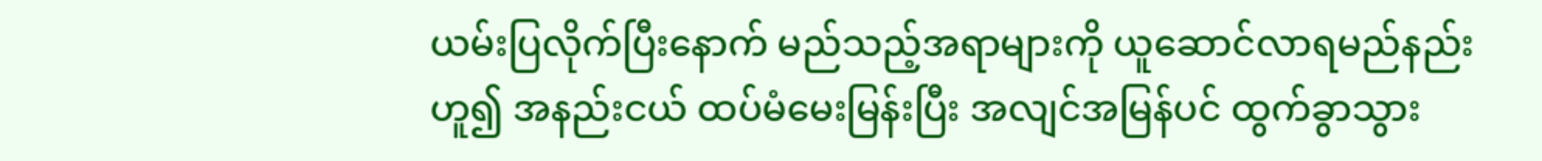ယမ်းပြလိုက်ပြီးနောက် မည်သည့်အရာများကို ယူဆောင်လာရမည်နည်းဟူ၍ အနည်းငယ် ထပ်မံမေးမြန်းပြီး အလျင်အမြန်ပင် ထွက်ခွာသွား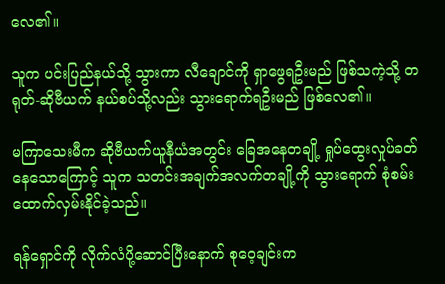လေ၏။

သူက ပင်းပြည်နယ်သို့ သွားကာ လီချောင်ကို ရှာဖွေရဦးမည် ဖြစ်သကဲ့သို့ တရုတ်-ဆိုဗီယက် နယ်စပ်သို့လည်း သွားရောက်ရဦးမည် ဖြစ်လေ၏။

မကြာသေးမီက ဆိုဗီယက်ယူနီယံအတွင်း ခြေအနေတချို့ ရှုပ်ထွေးလှုပ်ခတ်နေသောကြောင့် သူက သတင်းအချက်အလက်တချို့ကို သွားရောက် စုံစမ်းထောက်လှမ်းနိုင်ခဲ့သည်။

ရန်ရှောင်ကို လိုက်လံပို့ဆောင်ပြီးနောက် စုဝေ့ချင်းက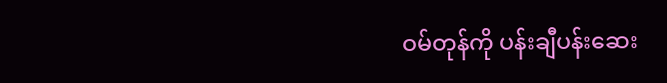ဝမ်တုန်ကို ပန်းချီပန်းဆေး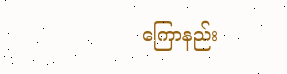ကြောနည်း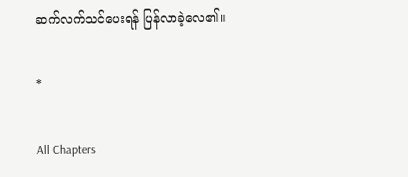ဆက်လက်သင်ပေးရန် ပြန်လာခဲ့လေ၏။

*

All Chapters